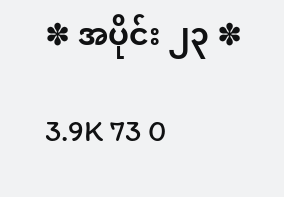✽ အပိုင်း ၂၃ ✽

3.9K 73 0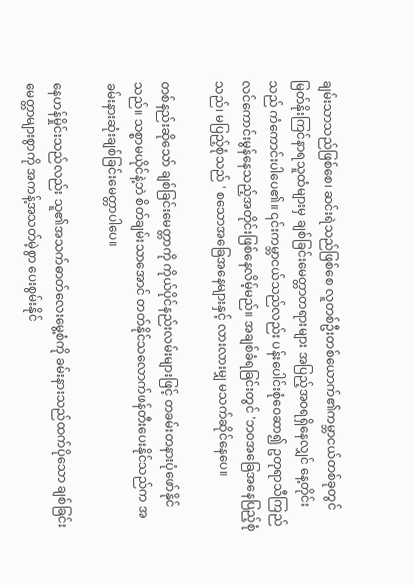ချမ်းသာသည်ဖြစ်စေ၊ ဆင်းရဲသည်ဖြစ်စေ လူတစ်ဦးတစ်ယောက်၏ကမ္ဘာငယ်တစ်ခုတွင် မြတ်နိုးကြင်နာရသူထံများမှ ချစ်ခြင်းမေတ္တာတရားများ အပြည့်အဝရရှိနေလျှင် နေ့တိုင်းသည် ကံကောင်းပါပေ၏။ ၎င်းကမ္ဘာငယ်သည်လည်း ပန်းပေါင်းစုံဝေဆာ၍ ဥတုရာသီကြည်လင်ကောင်းမွန်နေသည့်အတိုင်းဖြစ်နေလိမ့်မည်။ အချစ်ခံရခြင်းတွင် 'ဘဝအခြေအနေပြည့်စုံသည်၊ မပြည့်စုံသည် ' စသောအခြေအနေများနှင့် လားလားမျှ မသက်ဆိုင်နေပေ။

တစ်နည်းဆိုသော် ချစ်ခြင်းမေတ္တာကို ကိုယ်ပိုင်နည်းလမ်းများဖြင့် တခမ်းတနားပုံဖော်နိုင်သည်။ သစ္စာမယိုင်နဲ့ဘဲ စိတ်ချမ်းသာအောင် တတ်နိုင်သလောက်ဖန်တီးပေးနိုင်သည်က အခမ်းနားဆုံးချစ်ခြင်းမေတ္တာပါပေ။

နေဟန်မှိုင်းသည်လည်း သူ၏အသက်ဓာတ်လေးမွေ့စံကို ခမ်းနားသည်ထက်ပိုသော ချစ်ခြင်းမေတ္တာများစွာကို အကန့်အသတ်မဲ့စွာ ပေးစွမ်းနိုင်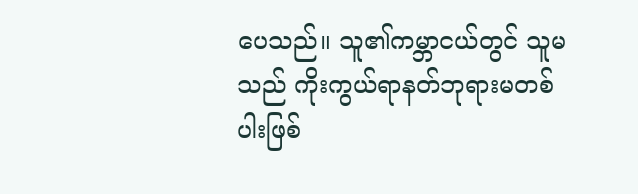ပေသည်။ သူ၏ကမ္ဘာငယ်တွင် သူမသည် ကိုးကွယ်ရာနတ်ဘုရားမတစ်ပါးဖြစ်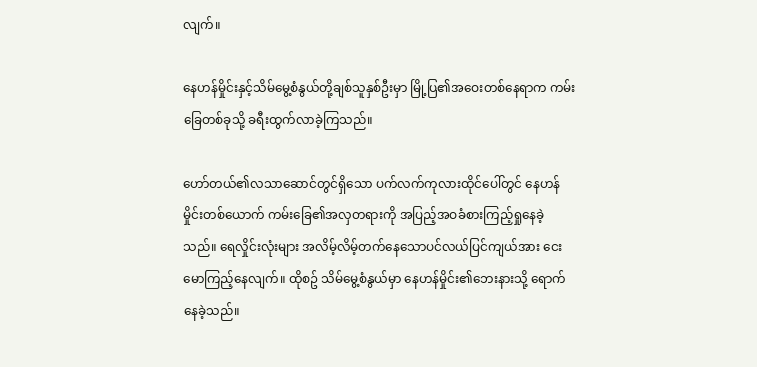လျက်။

နေဟန်မှိုင်းနှင့်သိမ်မွေ့စံနွယ်တို့ချစ်သူနှစ်ဦးမှာ မြို့ပြ၏အဝေးတစ်နေရာက ကမ်းခြေတစ်ခုသို့ ခရီးထွက်လာခဲ့ကြသည်။

ဟော်တယ်၏လသာဆောင်တွင်ရှိသော ပက်လက်ကုလားထိုင်ပေါ်တွင် နေဟန်မှိုင်းတစ်ယောက် ကမ်းခြေ၏အလှတရားကို အပြည့်အဝခံစားကြည့်ရှုနေခဲ့သည်။ ရေလှိုင်းလုံးများ အလိမ့်လိမ့်တက်နေသောပင်လယ်ပြင်ကျယ်အား ငေးမောကြည့်နေလျက်။ ထိုစဥ် သိမ်မွေ့စံနွယ်မှာ နေဟန်မှိုင်း၏ဘေးနားသို့ ရောက်နေခဲ့သည်။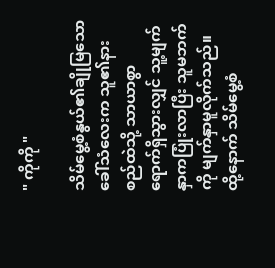" ကိုကို "

သိမ်မွေ့စံနွယ်၏ချိုမြသောခေါ်သံလေးက သူ၏နားစည်ထဲသို့ သာယာစွာ ရောက်ရှိသွားလျှင် သူ့မျက်နှာကပြုံးလာပြီး သူမဘက်ကို မျက်နှာမူလိုက်သည်။ ထို့နောက် သိမ်မွေ့စံ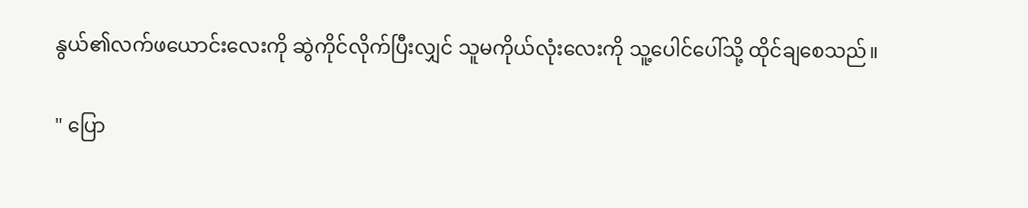နွယ်၏လက်ဖယောင်းလေးကို ဆွဲကိုင်လိုက်ပြီးလျှင် သူမကိုယ်လုံးလေးကို သူ့ပေါင်ပေါ်သို့ ထိုင်ချစေသည်။

" ပြော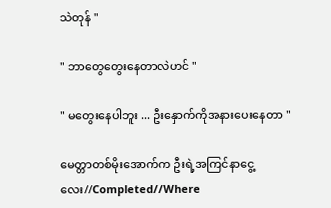သဲတုန် "

" ဘာတွေတွေးနေတာလဲဟင် "

" မတွေးနေပါဘူး ... ဦးနှောက်ကိုအနားပေးနေတာ "

မေတ္တာတစ်မိုးအောက်က ဦးရဲ့အကြင်နာငွေ့လေး//Completed//Where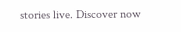stories live. Discover now